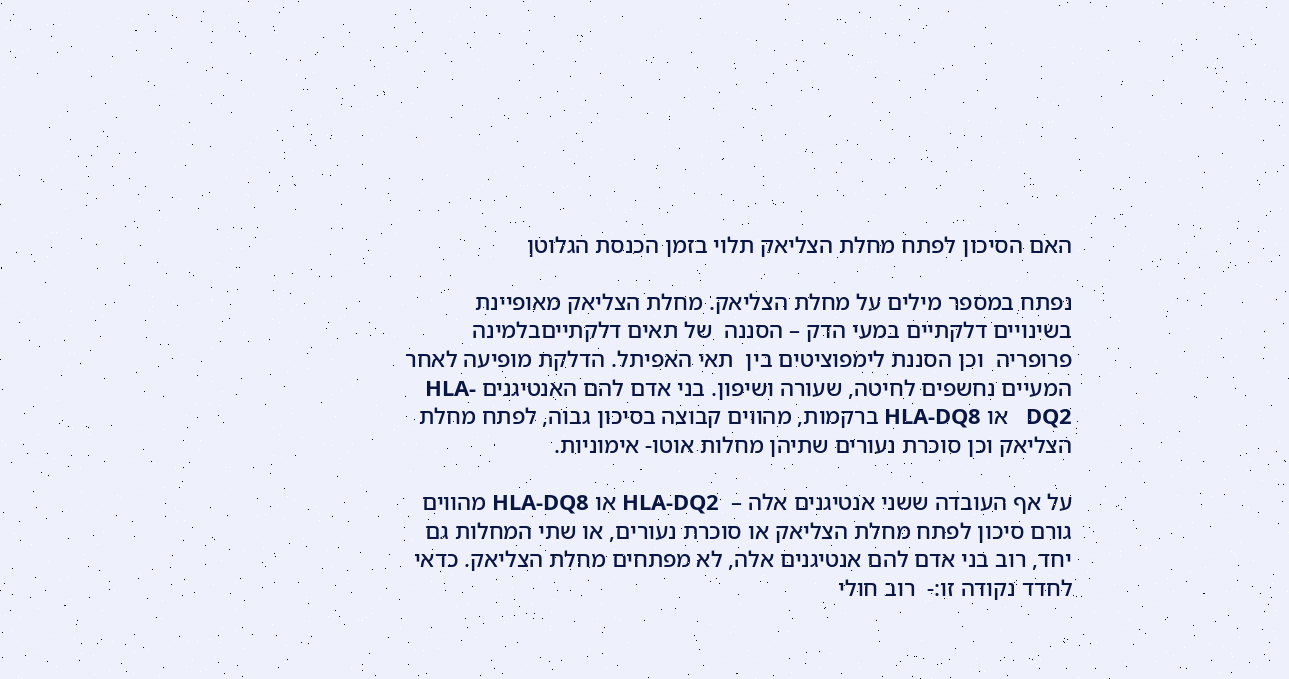האם הסיכון לפתח מחלת הצליאק תלוי בזמן הכנסת הגלוטן

נפתח במספר מילים על מחלת הצליאק. מחלת הצליאק מאופיינת בשינויים דלקתיים במעי הדק – הסננה  של תאים דלקתייםבלמינה פרופריה  וכן הסננת לימפוציטים בין  תאי האפיתל. הדלקת מופיעה לאחר המעיים נחשפים לחיטה, שעורה ושיפון. בני אדם להם האנטיגנים HLA-DQ2   או HLA-DQ8 ברקמות, מהווים קבוצה בסיכון גבוה, לפתח מחלת הצליאק וכן סוכרת נעורים שתיהן מחלות אוטו- אימוניות.

על אף העובדה ששני אנטיגנים אלה –  HLA-DQ2 או HLA-DQ8 מהווים גורם סיכון לפתח מחלת הצליאק או סוכרת נעורים, או שתי המחלות גם יחד, רוב בני אדם להם אנטיגנים אלה, לא מפתחים מחלת הצליאק. כדאי לחדד נקודה זו:-  רוב חולי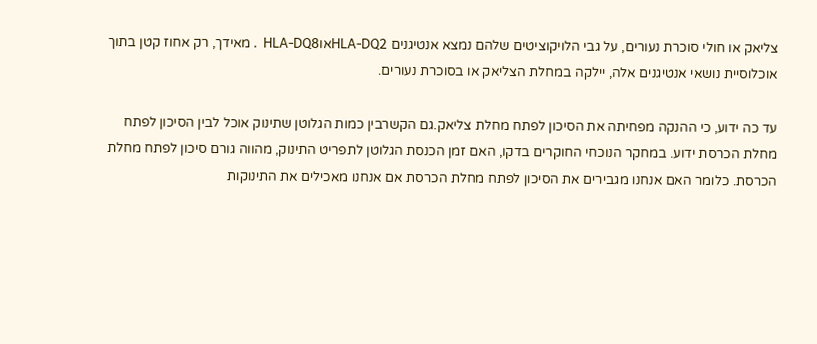צליאק או חולי סוכרת נעורים, על גבי הלויקוציטים שלהם נמצא אנטיגנים HLA-DQ2אוHLA-DQ8  . מאידך, רק אחוז קטן בתוך אוכלוסיית נושאי אנטיגנים אלה, יילקה במחלת הצליאק או בסוכרת נעורים.

עד כה ידוע, כי ההנקה מפחיתה את הסיכון לפתח מחלת צליאק.גם הקשרבין כמות הגלוטן שתינוק אוכל לבין הסיכון לפתח מחלת הכרסת ידוע. במחקר הנוכחי החוקרים בדקו, האם זמן הכנסת הגלוטן לתפריט התינוק, מהווה גורם סיכון לפתח מחלת הכרסת. כלומר האם אנחנו מגבירים את הסיכון לפתח מחלת הכרסת אם אנחנו מאכילים את התינוקות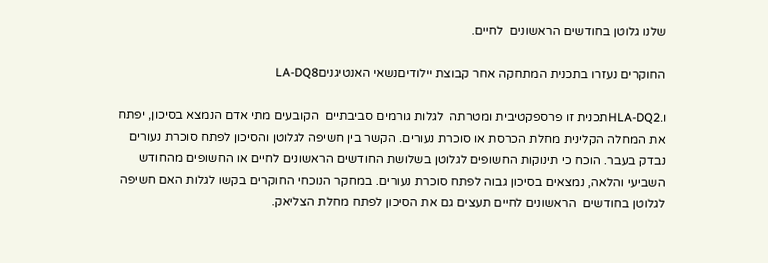שלנו גלוטן בחודשים הראשונים  לחיים.

החוקרים נעזרו בתכנית המתחקה אחר קבוצת יילודיםנשאי האנטיגניםLA-DQ8

ו.HLA-DQ2תכנית זו פרספקטיבית ומטרתה  לגלות גורמים סביבתיים  הקובעים מתי אדם הנמצא בסיכון, יפתח את המחלה הקלינית מחלת הכרסת או סוכרת נעורים. הקשר בין חשיפה לגלוטן והסיכון לפתח סוכרת נעורים נבדק בעבר. הוכח כי תינוקות החשופים לגלוטן בשלושת החודשים הראשונים לחיים או החשופים מהחודש השביעי והלאה, נמצאים בסיכון גבוה לפתח סוכרת נעורים. במחקר הנוכחי החוקרים בקשו לגלות האם חשיפה לגלוטן בחודשים  הראשונים לחיים תעצים גם את הסיכון לפתח מחלת הצליאק.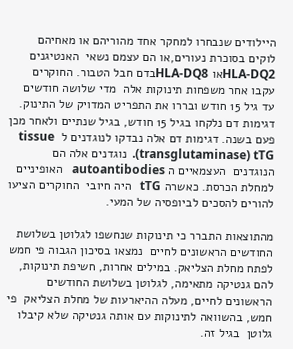היילודים שנבחרו למחקר אחד מהוריהם או מאחיהם לוקים בסוכרת נעורים,או הם עצמם נשאי  האנטיגנים HLA-DQ2או HLA-DQ8בדם חבל הטבור. החוקרים עקבו אחר משפחות תינוקות אלה  מדי שלושה חודשים עד גיל 15 חודש ובררו את התפריט המדויק של התינוק. דגימות דם נלקחו בגיל 15 חודש, בגיל שנתיים ולאחר מכן פעם בשנה. דגימות דם אלה נבדקו לנוגדנים ל  tissue transglutaminase) tTG).  נוגדנים אלה הם הנוגדנים  העצמאיים ה autoantibodies   האופיניים למחלת הכרסת. כאשרה tTG   היה חיובי  החוקרים הציעו להורים להסכים לביופסיה של המעי.

מהתוצאות התברר כי תינוקות שנחשפו לגלוטן בשלושת החודשים הראשונים לחיים  נמצאו בסיכון הגבוה פי חמש לפתח מחלת הצליאק. במילים אחרות, חשיפת תינוקות,  להם גנטיקה מתאימה, לגלוטן בשלושת החודשים הראשונים לחיים, מעלה ההיארעות של מחלת הצליאק  פי חמש, בהשוואה לתינוקות עם אותה גנטיקה שלא קיבלו גלוטן  בגיל זה.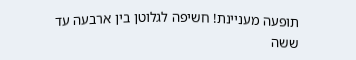תופעה מעניינת! חשיפה לגלוטן בין ארבעה עד ששה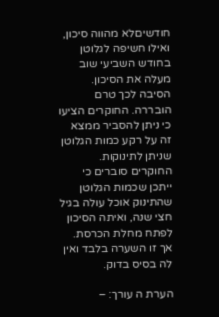חודשיםלא מהווה סיכון, ואילו חשיפה לגלוטן בחודש השביעי שוב מעלה את הסיכון. הסיבה לכך טרם הובררה. החוקרים הציעו כי ניתן להסביר ממצא זה על רקע כמות הגלוטן שניתן לתינוקות. החוקרים סוברים כי ייתכן שכמות הגלוטן שהתינוק אוכל עולה בגיל חצי שנה, ואיתה הסיכון לפתח מחלת הכרסת. אך זו השערה בלבד ואין לה בסיס בדוק.

הערת ה עורך: –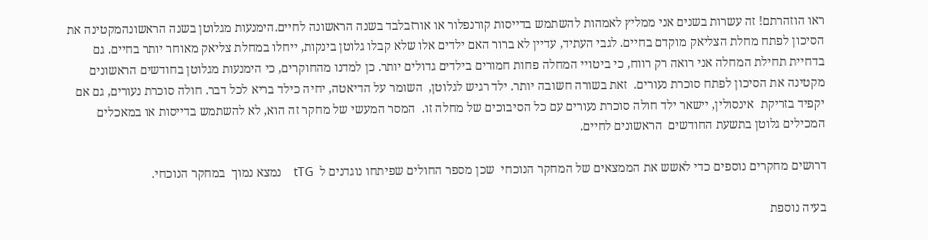ראו הוזהרתם! זה עשרות בשנים אני ממליץ לאמהות להשתמש בדייסות קורנפלור או אורזבלבד בשנה הראשונה לחיים.הימנעות מגלוטן בשנה הראשונהמקטינה את הסיכון לפתח מחלת הצליאק מוקדם בחיים. לגבי העתיד, עדיין לא ברור האם ילדים אלו שלא קבלו גלוטן בינקות, ייחלו במחלת צליאק מאוחר יותר בחיים. גם בדחיית תחילת המחלה אני רואה רק רווח, כי ביטויי המחלה פחות חמורים בילדים גדולים יותר. כן למדנו מהחוקרים, כי הימנעות מגלוטן בחודשים הראשונים מקטינה את הסיכון לפתח סוכרת נעורים.  זאת בשורה חשובה יותר. ילד רגיש לגלוטן,  השומר על הדיאטה, יחיה כילד בריא לכל דבר. חולה סוכרת נעורים, גם אם יקפיד בזריקת  אינסולין, יישאר ילד חולה סוכרת נעורים עם כל הסיבוכים של מחלה זו.  המסר המעשי של מחקר זה הוא, לא להשתמש בדייסות או במאכלים המכילים גלוטן בתשעת החודשים  הראשונים לחיים.

דרושים מחקרים נוספים כדי לאשש את הממצאים של המחקר הנוכחי  שכן מספר החולים שפיתחו נוגדנים ל  tTG    נמצא נמוך  במחקר הנוכחי.

בעיה נוספת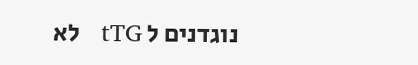נוגדנים ל tTG   לא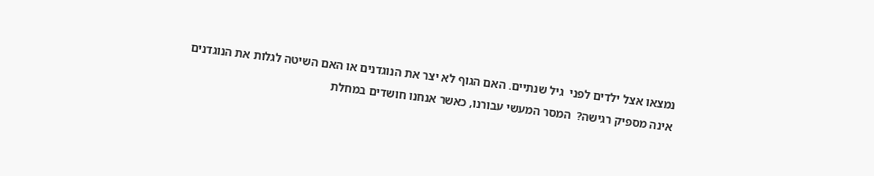נמצאו אצל ילדים לפני  גיל שנתיים. האם הגוף לא יצר את הנוגדנים או האם השיטה לגלות את הנוגדנים  אינה מספיק רגישה?  המסר המעשי עבורנו, כאשר אנחנו חושדים במחלת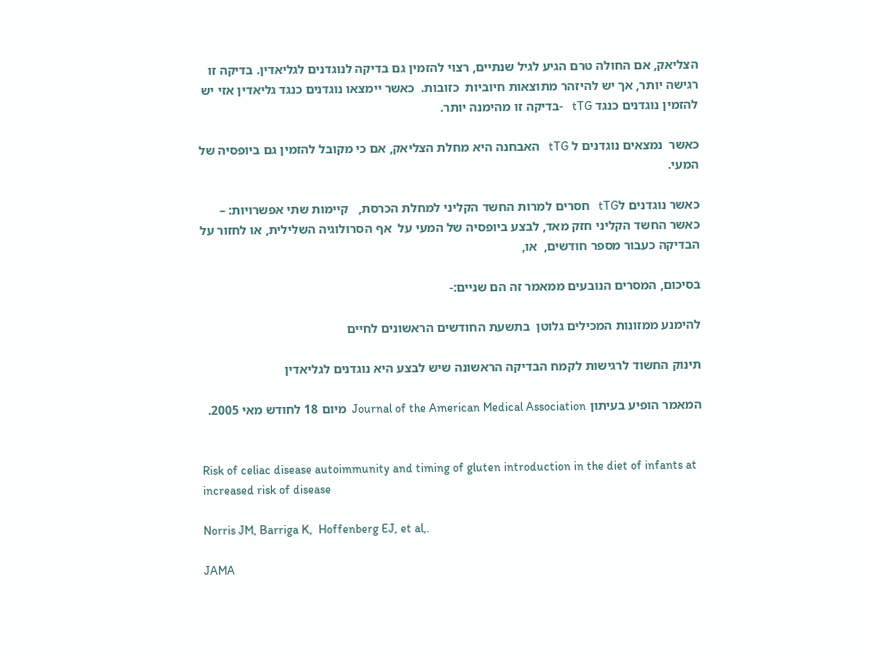הצליאק, אם החולה טרם הגיע לגיל שנתיים, רצוי להזמין גם בדיקה לנוגדנים לגליאדין. בדיקה זו רגישה יותר, אך יש להיזהר מתוצאות חיוביות  כזובות.  כאשר יימצאו נוגדנים כנגד גליאדין אזי יש להזמין נוגדנים כנגד tTG   -בדיקה זו מהימנה יותר.

כאשר  נמצאים נוגדנים ל tTG   האבחנה היא מחלת הצליאק, אם כי מקובל להזמין גם ביופסיה של המעי.

כאשר נוגדנים לtTG   חסרים למרות החשד הקליני למחלת הכרסת,   קיימות שתי אפשרויות: –  כאשר החשד הקליני חזק מאד, לבצע ביופסיה של המעי על  אף הסרולוגיה השלילית, או לחזור על הבדיקה כעבור מספר חודשים,  או,

בסיכום, המסרים הנובעים ממאמר זה הם שניים:-

להימנע ממזונות המכילים גלוטן  בתשעת החודשים הראשונים לחיים

תינוק החשוד לרגישות לקמח הבדיקה הראשונה שיש לבצע היא נוגדנים לגליאדין

המאמר הופיע בעיתון Journal of the American Medical Association  מיום 18 לחודש מאי 2005.


Risk of celiac disease autoimmunity and timing of gluten introduction in the diet of infants at increased risk of disease

Norris JM, Barriga K,  Hoffenberg EJ, et al,.

JAMA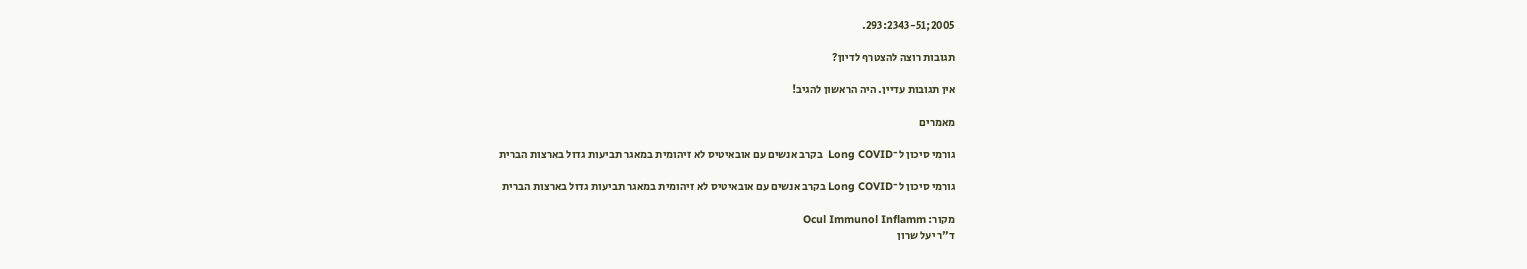2005;293:2343-51.

תגובות רוצה להצטרף לדיון?

אין תגובות עדיין. היה הראשון להגיב!

מאמרים

גורמי סיכון ל־Long COVID  בקרב אנשים עם אובאיטיס לא זיהומית במאגר תביעות גדול בארצות הברית

גורמי סיכון ל־Long COVID בקרב אנשים עם אובאיטיס לא זיהומית במאגר תביעות גדול בארצות הברית

מקור: Ocul Immunol Inflamm
ד"ר יעל שרון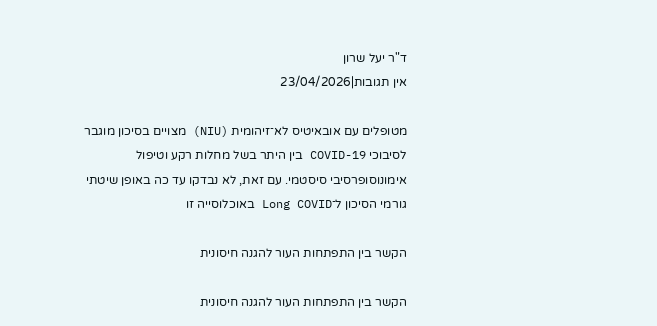ד"ר יעל שרון
אין תגובות|23/04/2026

מטופלים עם אובאיטיס לא־זיהומית (NIU) מצויים בסיכון מוגבר לסיבוכי COVID-19 בין היתר בשל מחלות רקע וטיפול אימונוסופרסיבי סיסטמי. עם זאת, לא נבדקו עד כה באופן שיטתי גורמי הסיכון ל־Long COVID באוכלוסייה זו

הקשר בין התפתחות העור להגנה חיסונית

הקשר בין התפתחות העור להגנה חיסונית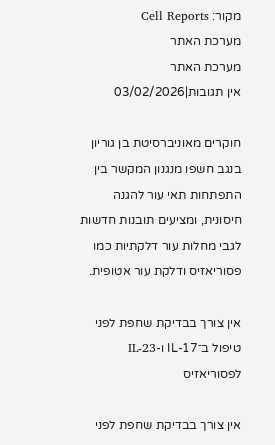מקור: Cell Reports
מערכת האתר
מערכת האתר
אין תגובות|03/02/2026

חוקרים מאוניברסיטת בן גוריון בנגב חשפו מנגנון המקשר בין התפתחות תאי עור להגנה חיסונית, ומציעים תובנות חדשות לגבי מחלות עור דלקתיות כמו פסוריאזיס ודלקת עור אטופית.

אין צורך בבדיקת שחפת לפני טיפול ב־IL-17 ו-IL-23 לפסוריאזיס

אין צורך בבדיקת שחפת לפני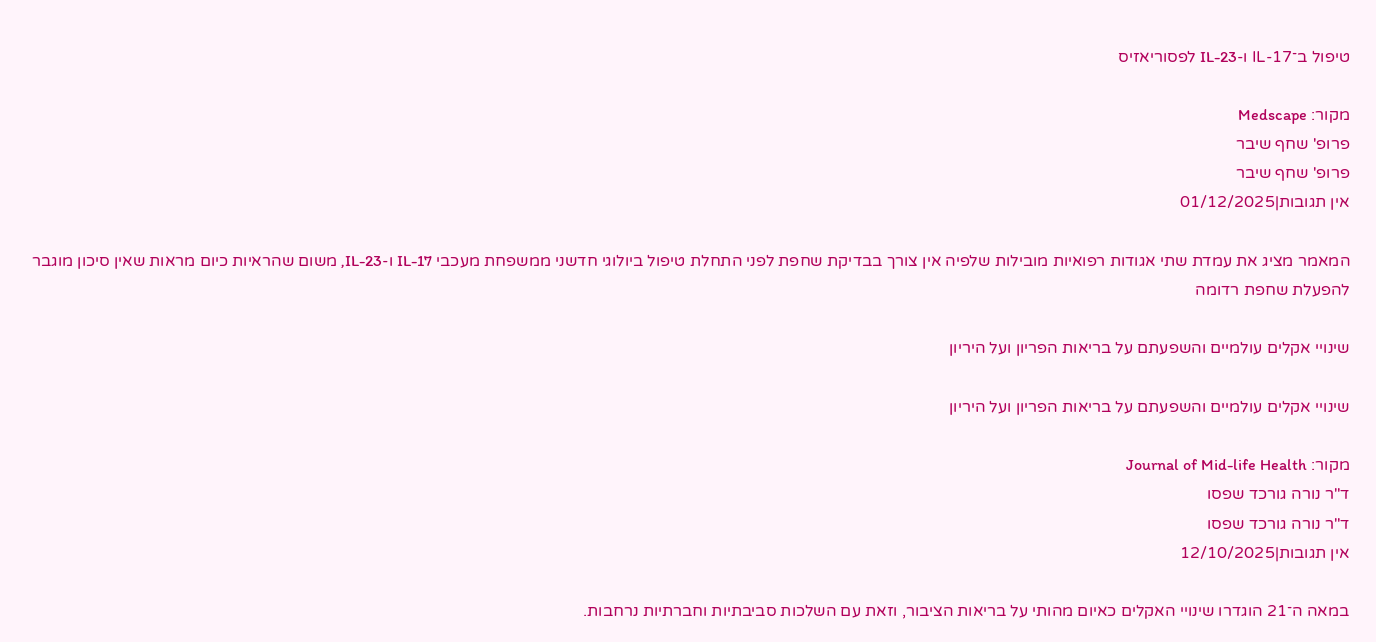טיפול ב־IL-17 ו-IL-23 לפסוריאזיס

מקור: Medscape
פרופ' שחף שיבר
פרופ' שחף שיבר
אין תגובות|01/12/2025

המאמר מציג את עמדת שתי אגודות רפואיות מובילות שלפיה אין צורך בבדיקת שחפת לפני התחלת טיפול ביולוגי חדשני ממשפחת מעכבי IL-17 ו-IL-23, משום שהראיות כיום מראות שאין סיכון מוגבר להפעלת שחפת רדומה

שינויי אקלים עולמיים והשפעתם על בריאות הפריון ועל היריון

שינויי אקלים עולמיים והשפעתם על בריאות הפריון ועל היריון

מקור: Journal of Mid-life Health
ד"ר נורה גורכד שפסו
ד"ר נורה גורכד שפסו
אין תגובות|12/10/2025

במאה ה־21 הוגדרו שינויי האקלים כאיום מהותי על בריאות הציבור, וזאת עם השלכות סביבתיות וחברתיות נרחבות.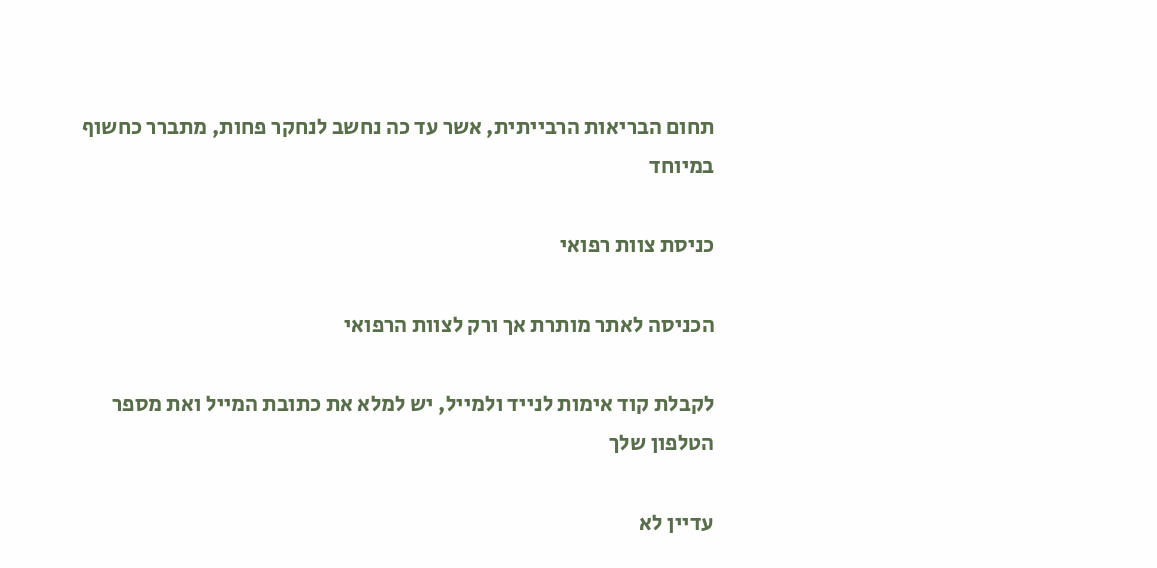תחום הבריאות הרבייתית, אשר עד כה נחשב לנחקר פחות, מתברר כחשוף במיוחד

כניסת צוות רפואי

הכניסה לאתר מותרת אך ורק לצוות הרפואי

לקבלת קוד אימות לנייד ולמייל, יש למלא את כתובת המייל ואת מספר הטלפון שלך

עדיין לא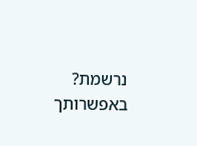נרשמת? באפשרותך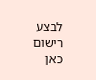לבצע רישום כאן